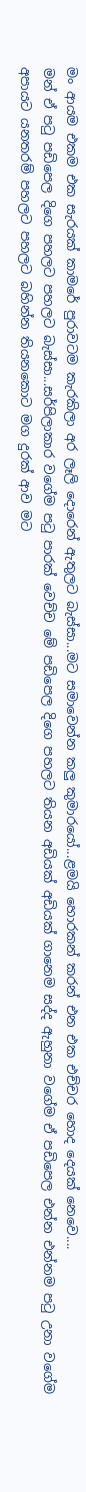මං ආයම එකම එක සැරයක් කාමරේ පුරාවටම කැරකිලා අර ලෑලි දොරෙන් ඇතුලට බැස්සා...මට සමාවෙන්න කලු කුමාරයෝ...ළමයි හොරකන් කරන් එන එක එච්චර හොද දෙයක් නෙවෙ....
මන් ඒ පටු පඩිපෙල දිගෙ පහලට පහලට බැස්සා...සර්පිලාකාර වගේම පටු පාරක් වෙච්ච මේ පඩිපෙල දිගෙ පහලට තියන අඩියක් අඩියක් ගානෙම සද්ද ඇහුනා වගේම ඒ පඩිපෙල එන්න එන්නම පටු උනා වගේම අපායට යනතරම් පහලට පහලට බහින්න තියනකොට මග දුරක් ආව මට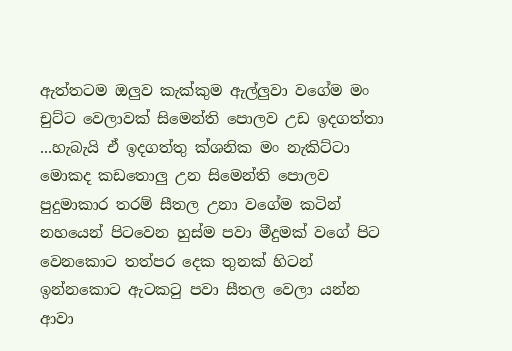ඇත්තටම ඔලුව කැක්කුම ඇල්ලුවා වගේම මං චුට්ට වෙලාවක් සිමෙන්ති පොලව උඩ ඉදගත්තා ...හැබැයි ඒ ඉදගත්තු ක්ශනික මං නැකිට්ටා මොකද කඩතොලු උන සිමෙන්ති පොලව පුදුමාකාර තරම් සීතල උනා වගේම කටින් නහයෙන් පිටවෙන හුස්ම පවා මීදුමක් වගේ පිට වෙනකොට තත්පර දෙක තුනක් හිටන් ඉන්නකොට ඇටකටු පවා සීතල වෙලා යන්න ආවා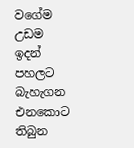වගේම උඩම ඉදන් පහලට බැහැගන එනකොට තිබුන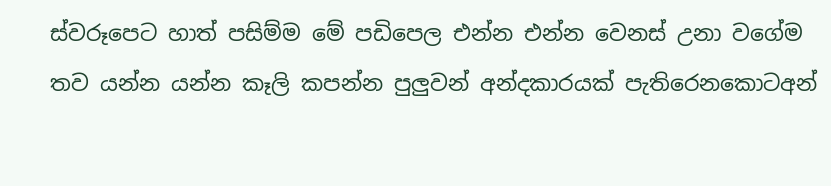ස්වරූපෙට හාත් පසිම්ම මේ පඩිපෙල එන්න එන්න වෙනස් උනා වගේම තව යන්න යන්න කෑලි කපන්න පුලුවන් අන්දකාරයක් පැතිරෙනකොටඅන්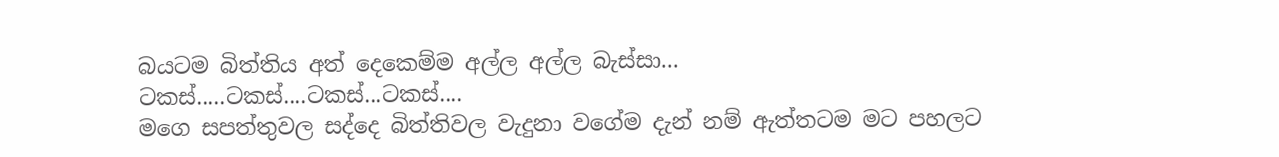බයටම බිත්තිය අත් දෙකෙම්ම අල්ල අල්ල බැස්සා...
ටකස්.....ටකස්....ටකස්...ටකස්....
මගෙ සපත්තුවල සද්දෙ බිත්තිවල වැදුනා වගේම දැන් නම් ඇත්තටම මට පහලට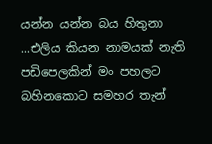යන්න යන්න බය හිතුනා ...එලිය කියන නාමයක් නැති පඩිපෙලකින් මං පහලට බහිනකොට සමහර තැන්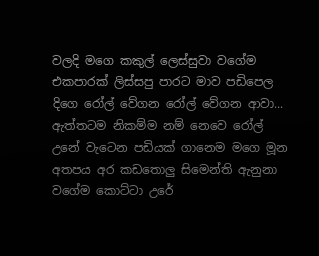වලදි මගෙ කකුල් ලෙස්සුවා වගේම එකපාරක් ලිස්සපු පාරට මාව පඩිපෙල දිගෙ රෝල් වේගන රෝල් වේගන ආවා...
ඇත්තටම නිකම්ම නම් නෙවෙ රෝල් උනේ වැටෙන පඩියක් ගානෙම මගෙ මූන අතපය අර කඩතොලු සිමෙන්ති ඇනුනා වගේම කොට්ටා උරේ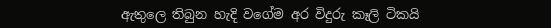ඇතුලෙ තිබුන හැදි වගේම අර විදුරු කෑලි ටිකයි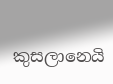කුසලානෙයි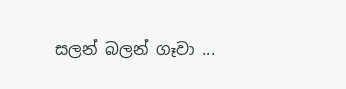සලන් බලන් ගෑවා ...